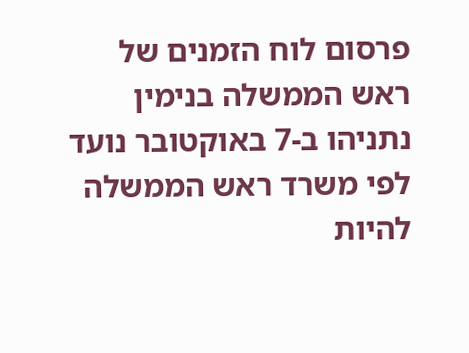פרסום לוח הזמנים של ראש הממשלה בנימין נתניהו ב-7 באוקטובר נועד לפי משרד ראש הממשלה להיות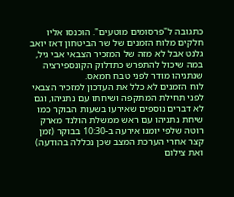כתגובה ל"פרסומים מוטעים". הוכנסו אליו חלקים מלוח הזמנים של שר הביטחון דאז יואב גלנט אבל לא מזה של המזכיר הצבאי אבי גיל, במה שיכול להתפרש כתדלוק הקונספירציה שנתניהו מודר לפני טבח חמאס.
לוח הזמנים לא כלל את העדכון למזכיר הצבאי לפני תחילת המתקפה ושיחתו עם נתניהו, וגם לא דברים נוספים שאירעו בשעות הבוקר כמו שיחת נתניהו עם ראש ממשלת הולנד מארק רוטה שלפי יומנו אירעה ב-10:30 בבוקר (זמן קצר אחרי הערכת המצב שכן נכללה בהודעה) ואת צילום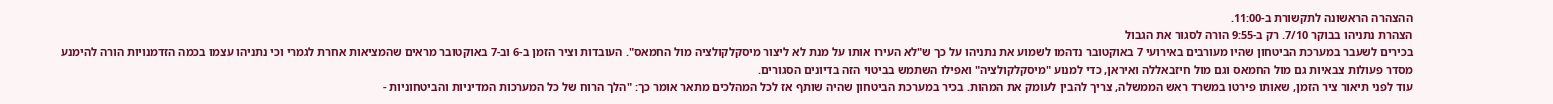ההצהרה הראשונה לתקשורת ב-11:00.
הצהרת נתניהו בבוקר 7/10. רק ב-9:55 הורה לסגור את הגבול
בכירים לשעבר במערכת הביטחון שהיו מעורבים באירועי 7 באוקטובר נדהמו לשמוע את נתניהו על כך ש"לא העירו אותו על מנת לא ליצור מיסקלקולציה מול החמאס". העובדות וציר הזמן ב-6 וב-7 באוקטובר מראים שהמציאות אחרת לגמרי וכי נתניהו עצמו בכמה הזדמנויות הורה להימנע מסדר פעולות צבאיות גם מול החמאס וגם מול חיזבאללה ואיראן, כדי למנוע "מיסקלקולציה" ואפילו השתמש בביטוי הזה בדיונים הסגורים.
עוד לפני תיאור ציר הזמן, שאותו פירטו במשרד ראש הממשלה, צריך להבין לעומק את המהות. בכיר במערכת הביטחון שהיה שותף אז לכל המהלכים מתאר אומר כך: "הלך הרוח של כל המערכות המדיניות והביטחוניות -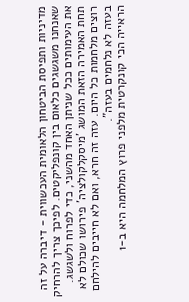מדיניות ותפיסת הביטחון הלאומית העכשווית - דיברה על זה שאנחנו משגשגים כלאום בין קונפליקטים. לפיכך צריך להרחיק את העימותים ככל שניתן האחד מהשני, כדי לפרוח ולשגשג. תחת האמירה הזאת המושג 'מיסקלקולציה' פירושו שכולם לא רוצים מלחמות כל היום. עזה זה חרא, ואם לא חייבים להילחם בעזה לא נלחמים בעזה".
הראייה הכי קונקרטית מלפני פרוץ המלחמה היא ב-1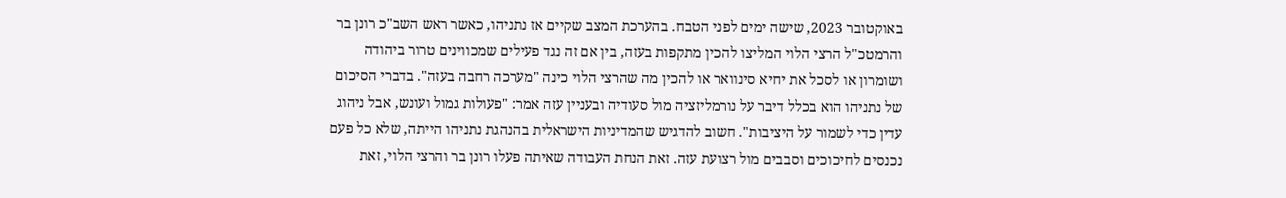באוקטובר 2023, שישה ימים לפני הטבח. בהערכת המצב שקיים אז נתניהו, כאשר ראש השב"כ רונן בר והרמטכ"ל הרצי הלוי המליצו להכין מתקפות בעזה, בין אם זה נגד פעילים שמכווינים טרור ביהודה ושומרון או לסכל את יחיא סינוואר או להכין מה שהרצי הלוי כינה "מערכה רחבה בעזה". בדברי הסיכום של נתניהו הוא בכלל דיבר על נורמליזציה מול סעודיה ובעניין עזה אמר: "פעולות גמול ועונש, אבל ניהוג עדין כדי לשמור על היציבות". חשוב להדגיש שהמדיניות הישראלית בהנהגת נתניהו הייתה, שלא כל פעם נכנסים לחיכוכים וסבבים מול רצועת עזה. זאת הנחת העבודה שאיתה פעלו רונן בר והרצי הלוי, זאת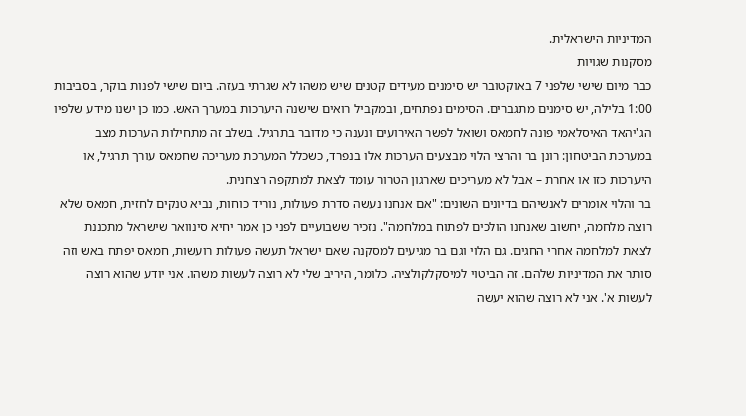המדיניות הישראלית.
מסקנות שגויות
כבר מיום שישי שלפני 7 באוקטובר יש סימנים מעידים קטנים שיש משהו לא שגרתי בעזה. ביום שישי לפנות בוקר, בסביבות 1:00 בלילה, יש סימנים מתגברים. הסימים נפתחים, ובמקביל רואים שישנה היערכות במערך האש. כמו כן ישנו מידע שלפיו הג'יהאד האיסלאמי פונה לחמאס ושואל לפשר האירועים ונענה כי מדובר בתרגיל. בשלב זה מתחילות הערכות מצב במערכת הביטחון: רונן בר והרצי הלוי מבצעים הערכות אלו בנפרד, כשכלל המערכת מעריכה שחמאס עורך תרגיל, או היערכות כזו או אחרת – אבל לא מעריכים שארגון הטרור עומד לצאת למתקפה רצחנית.
בר והלוי אומרים לאנשיהם בדיונים השונים: "אם אנחנו נעשה סדרת פעולות, נוריד כוחות, נביא טנקים לחזית, חמאס שלא רוצה מלחמה, יחשוב שאנחנו הולכים לפתוח במלחמה". נזכיר ששבועיים לפני כן אמר יחיא סינוואר שישראל מתכננת לצאת למלחמה אחרי החגים. גם הלוי וגם בר מגיעים למסקנה שאם ישראל תעשה פעולות רועשות, חמאס יפתח באש וזה סותר את המדיניות שלהם. זה הביטוי למיסקלקולציה. כלומר, היריב שלי לא רוצה לעשות משהו. אני יודע שהוא רוצה לעשות א'. אני לא רוצה שהוא יעשה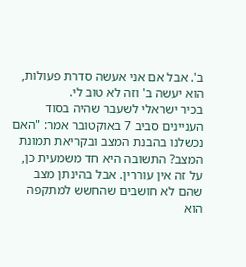ב'. אבל אם אני אעשה סדרת פעולות, הוא יעשה ב' וזה לא טוב לי.
בכיר ישראלי לשעבר שהיה בסוד העניינים סביב 7 באוקטובר אמר: "האם נכשלנו בהבנת המצב ובקריאת תמונת המצב? התשובה היא חד משמעית כן, על זה אין עוררין. אבל בהינתן מצב שהם לא חושבים שהחשש למתקפה הוא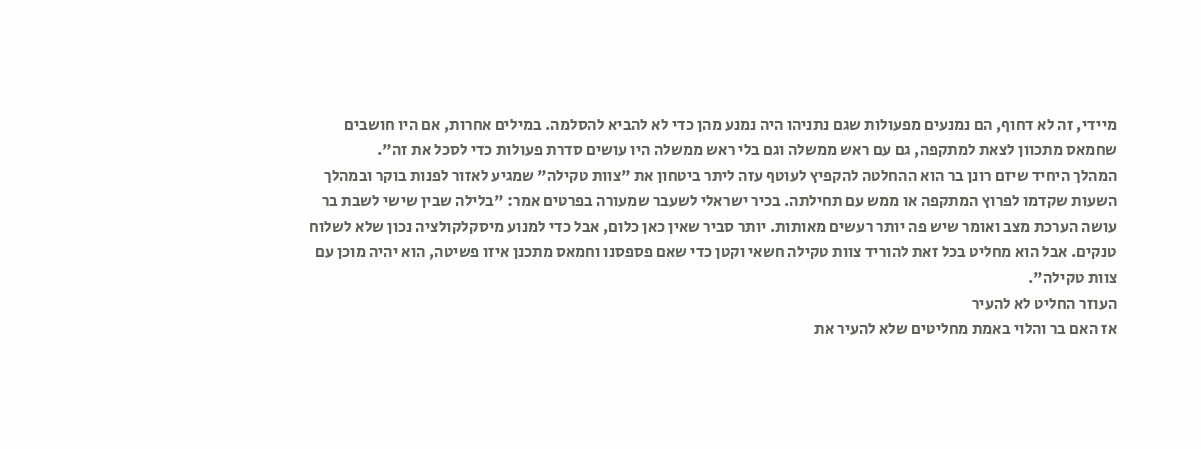מיידי, זה לא דחוף, הם נמנעים מפעולות שגם נתניהו היה נמנע מהן כדי לא להביא להסלמה. במילים אחרות, אם היו חושבים שחמאס מתכוון לצאת למתקפה, גם עם ראש ממשלה וגם בלי ראש ממשלה היו עושים סדרת פעולות כדי לסכל את זה".
המהלך היחיד שיזם רונן בר הוא ההחלטה להקפיץ לעוטף עזה ליתר ביטחון את "צוות טקילה" שמגיע לאזור לפנות בוקר ובמהלך השעות שקדמו לפרוץ המתקפה או ממש עם תחילתה. בכיר ישראלי לשעבר שמעורה בפרטים אמר: "בלילה שבין שישי לשבת בר עושה הערכת מצב ואומר שיש פה יותר רעשים מאותות. יותר סביר שאין כאן כלום, אבל כדי למנוע מיסקלקולציה נכון שלא לשלוח טנקים. אבל הוא מחליט בכל זאת להוריד צוות טקילה חשאי וקטן כדי שאם פספסנו וחמאס מתכנן איזו פשיטה, הוא יהיה מוכן עם צוות טקילה".
העוזר החליט לא להעיר
אז האם בר והלוי באמת מחליטים שלא להעיר את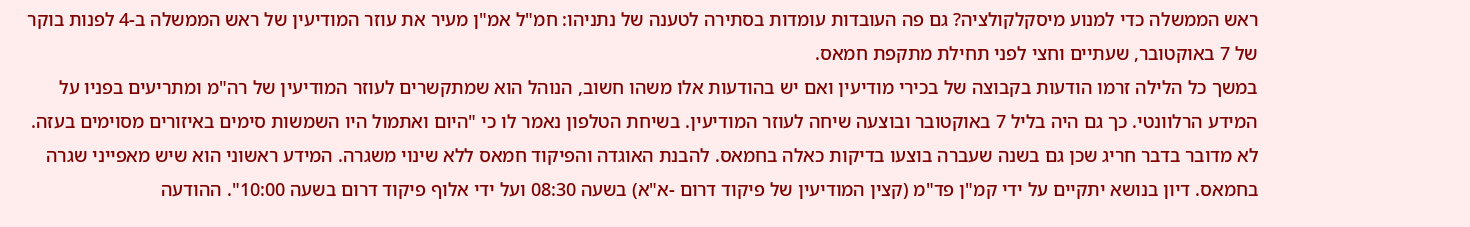ראש הממשלה כדי למנוע מיסקלקולציה? גם פה העובדות עומדות בסתירה לטענה של נתניהו: חמ"ל אמ"ן מעיר את עוזר המודיעין של ראש הממשלה ב-4 לפנות בוקר של 7 באוקטובר, שעתיים וחצי לפני תחילת מתקפת חמאס.
במשך כל הלילה זרמו הודעות בקבוצה של בכירי מודיעין ואם יש בהודעות אלו משהו חשוב, הנוהל הוא שמתקשרים לעוזר המודיעין של רה"מ ומתריעים בפניו על המידע הרלוונטי. כך גם היה בליל 7 באוקטובר ובוצעה שיחה לעוזר המודיעין. בשיחת הטלפון נאמר לו כי "היום ואתמול היו השמשות סימים באיזורים מסוימים בעזה. לא מדובר בדבר חריג שכן גם בשנה שעברה בוצעו בדיקות כאלה בחמאס. להבנת האוגדה והפיקוד חמאס ללא שינוי משגרה. המידע ראשוני הוא שיש מאפייני שגרה בחמאס. דיון בנושא יתקיים על ידי קמ"ן פד"מ (קצין המודיעין של פיקוד דרום -א"א) בשעה 08:30 ועל ידי אלוף פיקוד דרום בשעה 10:00". ההודעה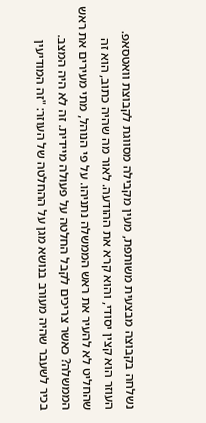נשלחה בקבוצה מבצעית משותפת, מעין מקבילה מסווגת לקבוצת וואטסאפ.
העוזר הוא קצין יסודי, והוא קרא את ההודעה. לאור מה שהיה כתוב, הוא זה שהחליט לא להעיר את ראש הממשלה נתניהו. על פי הנוהל, מתי מעירים את ראש הממשלה? כאשר צריכים לקבל החלטה על פעולה מיידית. זה לא היה המצב.
בכיר לשעבר שהיה מעורב בנושא מגן על ההחלטה של העוזר: "זה המודיעין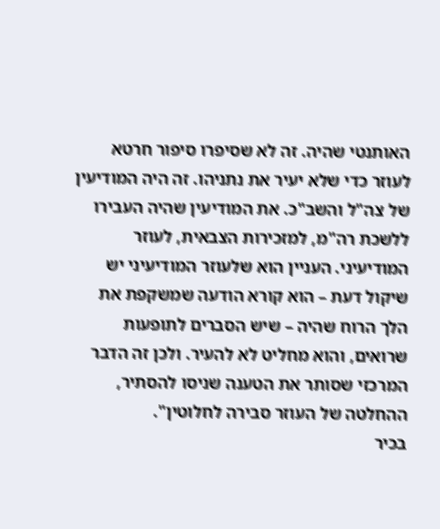האותנטי שהיה. זה לא שסיפרו סיפור חרטא לעוזר כדי שלא יעיר את נתניהו. זה היה המודיעין של צה"ל והשב"כ. את המודיעין שהיה העבירו ללשכת רה"מ, למזכירות הצבאית, לעוזר המודיעיני. העניין הוא שלעוזר המודיעיני יש שיקול דעת – הוא קורא הודעה שמשקפת את הלך הרוח שהיה – שיש הסברים לתופעות שרואים, והוא מחליט לא להעיר. ולכן זה הדבר המרכזי שסותר את הטענה שניסו להסתיר, ההחלטה של העוזר סבירה לחלוטין".
בכיר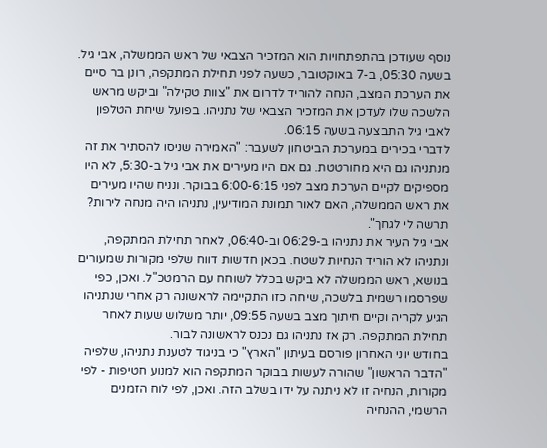נוסף שעודכן בהתפתחויות הוא המזכיר הצבאי של ראש הממשלה, אבי גיל. בשעה 05:30, ב-7 באוקטובר, כשעה לפני תחילת המתקפה, רונן בר סיים את הערכת המצב, הנחה להוריד לדרום את "צוות טקילה" וביקש מראש הלשכה שלו לעדכן את המזכיר הצבאי של נתניהו. בפועל שיחת הטלפון לאבי גיל התבצעה בשעה 06:15.
לדברי בכירים במערכת הביטחון לשעבר: "האמירה שניסו להסתיר את זה מנתניהו גם היא מחורטטת. גם אם היו מעירים את אבי גיל ב-5:30, לא היו מספיקים לקיים הערכת מצב לפני 6:00-6:15 בבוקר. ונניח שהיו מעירים את ראש הממשלה, האם לאור תמונת המודיעין, נתניהו היה מנחה לירות? תרשה לי לגחך".
אבי גיל העיר את נתניהו ב-06:29 וב-06:40, לאחר תחילת המתקפה, ונתניהו לא הוריד הנחיות לשטח. בכאן חדשות דווח שלפי מקורות שמעורים בנושא, ראש הממשלה לא ביקש בכלל לשוחח עם הרמטכ"ל. ואכן, כפי שפרסמו רשמית בלשכה, שיחה כזו התקיימה לראשונה רק אחרי שנתניהו הגיע לקריה וקיים חיתוך מצב בשעה 09:55, יותר משלוש שעות לאחר תחילת המתקפה. רק אז נתניהו גם נכנס לראשונה לבור.
בחודש יוני האחרון פורסם בעיתון "הארץ" כי בניגוד לטענת נתניהו, שלפיה "הדבר הראשון" שהורה לעשות בבוקר המתקפה הוא למנוע חטיפות - לפי מקורות, הנחיה זו לא ניתנה על ידו בשלב הזה. ואכן, לפי לוח הזמנים הרשמי, ההנחיה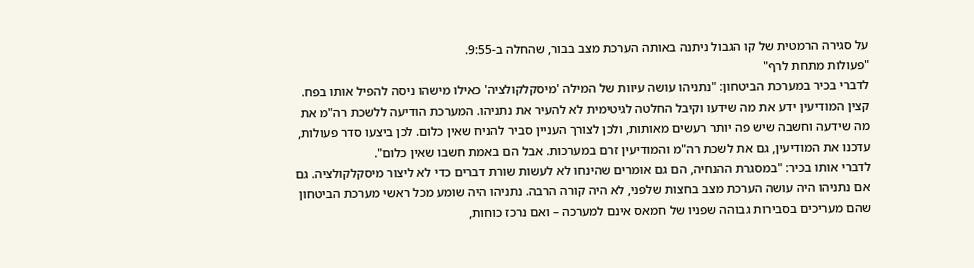על סגירה הרמטית של קו הגבול ניתנה באותה הערכת מצב בבור, שהחלה ב-9:55.
"פעולות מתחת לרף"
לדברי בכיר במערכת הביטחון: "נתניהו עושה עיוות של המילה 'מיסקלקולציה' כאילו מישהו ניסה להפיל אותו בפח. קצין המודיעין ידע את מה שידעו וקיבל החלטה לגיטימית לא להעיר את נתניהו. המערכת הודיעה ללשכת רה"מ את מה שידעה וחשבה שיש פה יותר רעשים מאותות, ולכן לצורך העניין סביר להניח שאין כלום. לכן ביצעו סדר פעולות, עדכנו את המודיעין, גם את לשכת רה"מ והמודיעין זרם במערכות. אבל הם באמת חשבו שאין כלום".
לדברי אותו בכיר: "במסגרת ההנחיה, הם גם אומרים שהינחו לא לעשות שורת דברים כדי לא ליצור מיסקלקולציה. גם אם נתניהו היה עושה הערכת מצב בחצות שלפני, לא היה קורה הרבה. נתניהו היה שומע מכל ראשי מערכת הביטחון שהם מעריכים בסבירות גבוהה שפניו של חמאס אינם למערכה – ואם נרכז כוחות,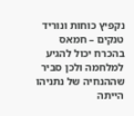נקפיץ כוחות ונוריד טנקים – חמאס בהכרח יכול להגיע למלחמה ולכן סביר שההנחיה של נתניהו הייתה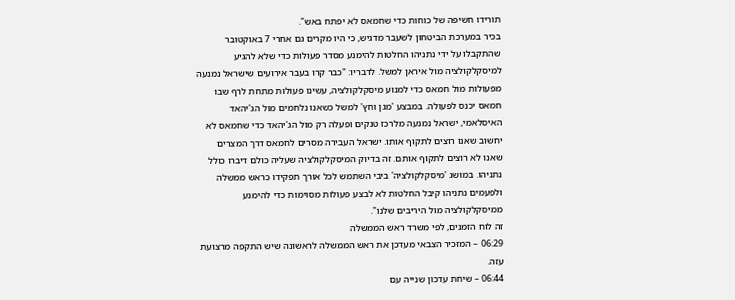תורידו חשיפה של כוחות כדי שחמאס לא יפתח באש".
בכיר במערכת הביטחון לשעבר מדגיש, כי היו מקרים גם אחרי 7 באוקטובר שהתקבלו על ידי נתניהו החלטות להימנע מסדר פעולות כדי שלא להגיע למיסקלקולציה מול איראן למשל. לדבריו: "כבר קרו בעבר אירועים שישראל נמנעה מפעולות מול חמאס כדי למנוע מיסקלקולציה, עשינו פעולות מתחת לרף שבו חמאס יכנס לפעולה. במבצע 'מגן וחץ' למשל כשאנו נלחמים מול הג'יהאד האיסלאמי, ישראל נמנעה מלרכז טנקים ופעלה רק מול הג'יהאד כדי שחמאס לא יחשוב שאנו רוצים לתקוף אותו. ישראל העבירה מסרים לחמאס דרך המצרים שאנו לא רוצים לתקוף אותם. זה בדיוק המיסקלקולציה שעליה כולם דיברו כולל נתניהו. במושג 'מיסקלקולציה' ביבי השתמש לכל אורך תפקידו כראש ממשלה ולפעמים נתניהו קיבל החלטות לא לבצע פעולות מסוימות כדי להימנע ממיסקלקולציה מול היריבים שלנו".
זה לוח הזמנים, לפי משרד ראש הממשלה
06:29 – המזכיר הצבאי מעדכן את ראש הממשלה לראשונה שיש התקפה מרצועת עזה.
06:44 – שיחת עדכון שנייה עם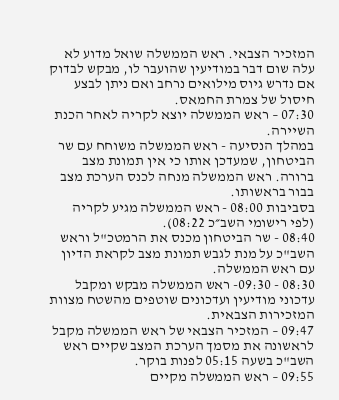המזכיר הצבאי. ראש הממשלה שואל מדוע לא עלה שום דבר במודיעין שהועבר לו, מבקש לבדוק אם נדרש גיוס מילואים נרחב ואם ניתן לבצע חיסול של צמרת החמאס.
07:30 – ראש הממשלה יוצא לקריה לאחר הכנת השיירה.
במהלך הנסיעה - ראש הממשלה משוחח עם שר הביטחון, שמעדכן אותו כי אין תמונת מצב ברורה. ראש הממשלה מנחה לכנס הערכת מצב בבור בראשותו.
בסביבות 08:00 - ראש הממשלה מגיע לקריה (לפי רישומי השב״כ 08:22).
08:40 - שר הביטחון מכנס את הרמטכ"ל וראש השב"כ על מנת לגבש תמונת מצב לקראת הדיון עם ראש הממשלה.
08:30 - 09:30- ראש הממשלה מבקש ומקבל עדכוני מודיעין ועדכונים שוטפים מהשטח מצוות המזכירות הצבאית.
09:47 – המזכיר הצבאי של ראש הממשלה מקבל לראשונה את מסמך הערכת המצב שקיים ראש השב"כ בשעה 05:15 לפנות בוקר.
09:55 – ראש הממשלה מקיים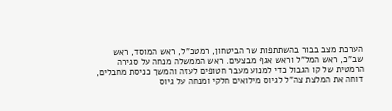הערכת מצב בבור בהשתתפות שר הביטחון, רמטכ"ל, ראש המוסד, ראש שב"כ, ראש המל"ל וראש אגף מבצעים. ראש הממשלה מנחה על סגירה הרמטית של קו הגבול כדי למנוע מעבר חטופים לעזה והמשך כניסת מחבלים, דוחה את המלצת צה"ל לגיוס מילואים חלקי ומנחה על גיוס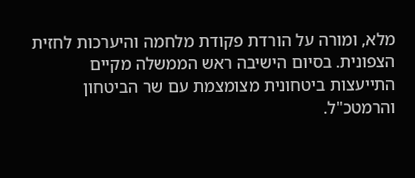מלא, ומורה על הורדת פקודת מלחמה והיערכות לחזית הצפונית. בסיום הישיבה ראש הממשלה מקיים התייעצות ביטחונית מצומצמת עם שר הביטחון והרמטכ"ל.